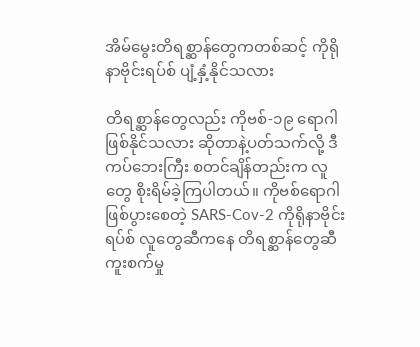အိမ်မွေးတိရစ္ဆာန်တွေကတစ်ဆင့် ကိုရိုနာဗိုင်းရပ်စ် ပျံ့နှံ့နိုင်သလား

တိရစ္ဆာန်တွေလည်း ကိုဗစ်-၁၉ ရောဂါ ဖြစ်နိုင်သလား ဆိုတာနဲ့ပတ်သက်လို့ ဒီကပ်ဘေးကြီး စတင်ချိန်တည်းက လူတွေ စိုးရိမ်ခဲ့ကြပါတယ်။ ကိုဗစ်ရောဂါ ဖြစ်ပွားစေတဲ့ SARS-Cov-2 ကိုရိုနာဗိုင်းရပ်စ် လူတွေဆီကနေ တိရစ္ဆာန်တွေဆီ ကူးစက်မှု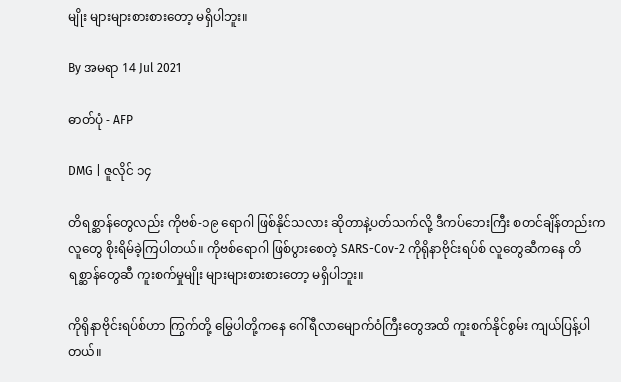မျိုး များများစားစားတော့ မရှိပါဘူး။

By အမရာ 14 Jul 2021

ဓာတ်ပုံ - AFP

DMG | ဇူလိုင် ၁၄

တိရစ္ဆာန်တွေလည်း ကိုဗစ်-၁၉ ရောဂါ ဖြစ်နိုင်သလား ဆိုတာနဲ့ပတ်သက်လို့ ဒီကပ်ဘေးကြီး စတင်ချိန်တည်းက လူတွေ စိုးရိမ်ခဲ့ကြပါတယ်။ ကိုဗစ်ရောဂါ ဖြစ်ပွားစေတဲ့ SARS-Cov-2 ကိုရိုနာဗိုင်းရပ်စ် လူတွေဆီကနေ တိရစ္ဆာန်တွေဆီ ကူးစက်မှုမျိုး များများစားစားတော့ မရှိပါဘူး။

ကိုရိုနာဗိုင်းရပ်စ်ဟာ ကြွက်တို့ မြွေပါတို့ကနေ ဂေါ်ရီလာမျောက်ဝံကြီးတွေအထိ ကူးစက်နိုင်စွမ်း ကျယ်ပြန့်ပါတယ်။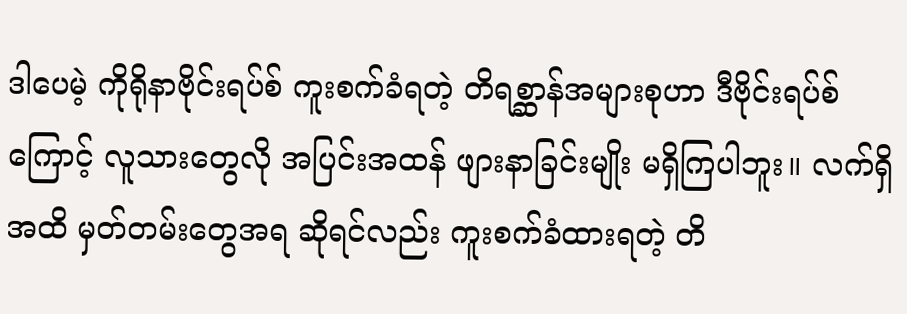ဒါပေမဲ့ ကိုရိုနာဗိုင်းရပ်စ် ကူးစက်ခံရတဲ့ တိရစ္ဆာန်အများစုဟာ ဒီဗိုင်းရပ်စ်ကြောင့် လူသားတွေလို အပြင်းအထန် ဖျားနာခြင်းမျိုး မရှိကြပါဘူး။ လက်ရှိအထိ မှတ်တမ်းတွေအရ ဆိုရင်လည်း ကူးစက်ခံထားရတဲ့ တိ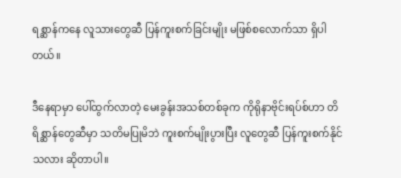ရစ္ဆာန်ကနေ လူသားတွေဆီ ပြန်ကူးစက်ခြင်းမျိုး မဖြစ်စလောက်သာ ရှိပါတယ်။

ဒီနေရာမှာ ပေါ်ထွက်လာတဲ့ မေးခွန်းအသစ်တစ်ခုက ကိုရိုနာဗိုင်းရပ်စ်ဟာ တိရိစ္ဆာန်တွေဆီမှာ သတိမပြုမိဘဲ ကူးစက်မျိုးပွားပြီး လူတွေဆီ ပြန်ကူးစက်နိုင်သလား ဆိုတာပါ။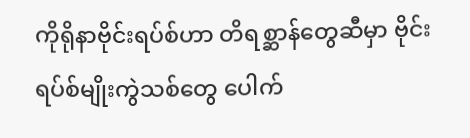ကိုရိုနာဗိုင်းရပ်စ်ဟာ တိရစ္ဆာန်တွေဆီမှာ ဗိုင်းရပ်စ်မျိုးကွဲသစ်တွေ ပေါက်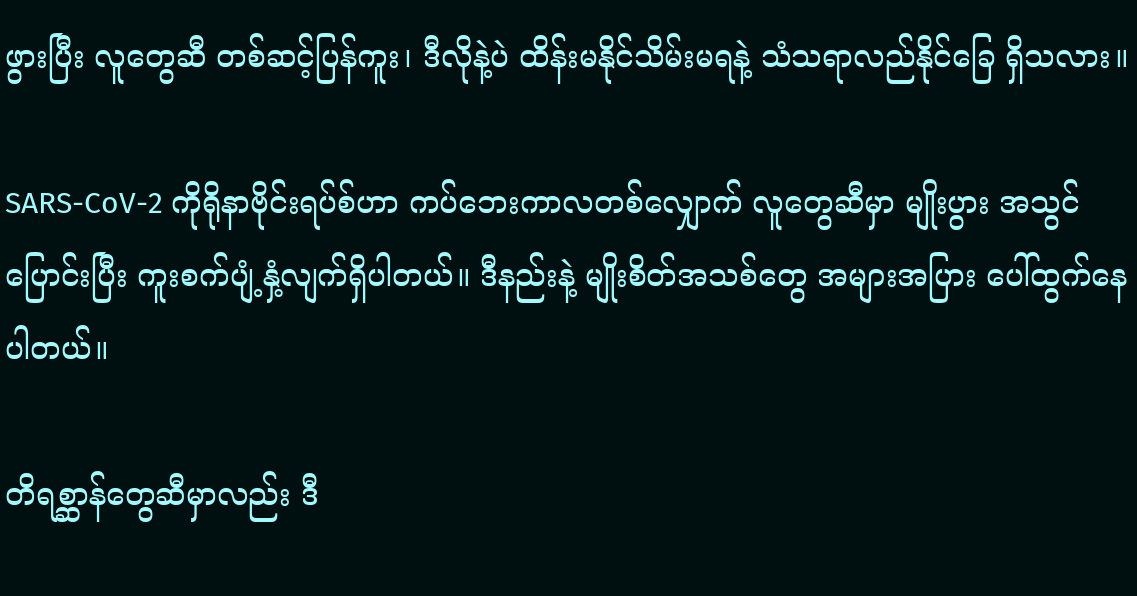ဖွားပြီး လူတွေဆီ တစ်ဆင့်ပြန်ကူး၊ ဒီလိုနဲ့ပဲ ထိန်းမနိုင်သိမ်းမရနဲ့ သံသရာလည်နိုင်ခြေ ရှိသလား။

SARS-CoV-2 ကိုရိုနာဗိုင်းရပ်စ်ဟာ ကပ်ဘေးကာလတစ်လျှောက် လူတွေဆီမှာ မျိုးပွား အသွင်ပြောင်းပြီး ကူးစက်ပျံ့နှံ့လျက်ရှိပါတယ်။ ဒီနည်းနဲ့ မျိုးစိတ်အသစ်တွေ အများအပြား ပေါ်ထွက်နေပါတယ်။

တိရစ္ဆာန်တွေဆီမှာလည်း ဒီ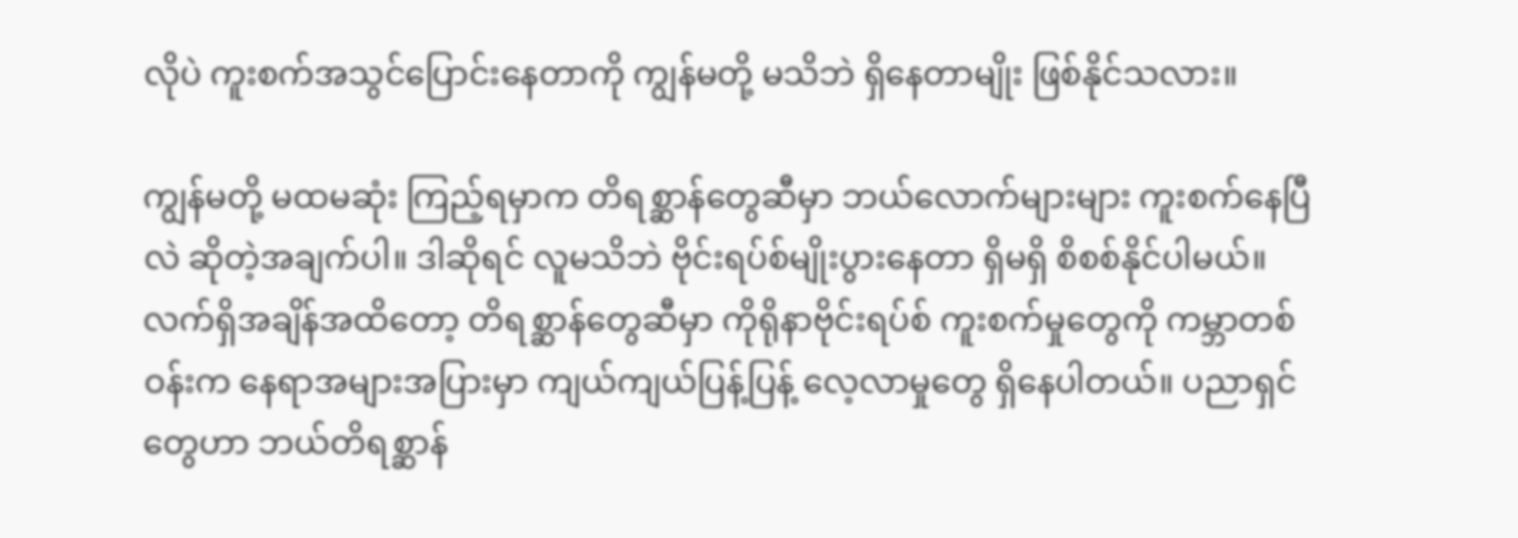လိုပဲ ကူးစက်အသွင်ပြောင်းနေတာကို ကျွန်မတို့ မသိဘဲ ရှိနေတာမျိုး ဖြစ်နိုင်သလား။

ကျွန်မတို့ မထမဆုံး ကြည့်ရမှာက တိရစ္ဆာန်တွေဆီမှာ ဘယ်လောက်များများ ကူးစက်နေပြီလဲ ဆိုတဲ့အချက်ပါ။ ဒါဆိုရင် လူမသိဘဲ ဗိုင်းရပ်စ်မျိုးပွားနေတာ ရှိမရှိ စိစစ်နိုင်ပါမယ်။ လက်ရှိအချိန်အထိတော့ တိရစ္ဆာန်တွေဆီမှာ ကိုရိုနာဗိုင်းရပ်စ် ကူးစက်မှုတွေကို ကမ္ဘာတစ်ဝန်းက နေရာအများအပြားမှာ ကျယ်ကျယ်ပြန့်ပြန့် လေ့လာမှုတွေ ရှိနေပါတယ်။ ပညာရှင်တွေဟာ ဘယ်တိရစ္ဆာန်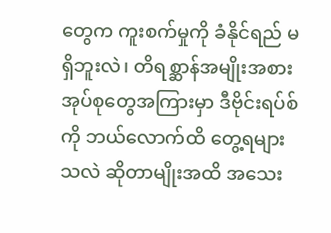တွေက ကူးစက်မှုကို ခံနိုင်ရည် မရှိဘူးလဲ၊ တိရစ္ဆာန်အမျိုးအစား အုပ်စုတွေအကြားမှာ ဒီဗိုင်းရပ်စ်ကို ဘယ်လောက်ထိ တွေ့ရများသလဲ ဆိုတာမျိုးအထိ အသေး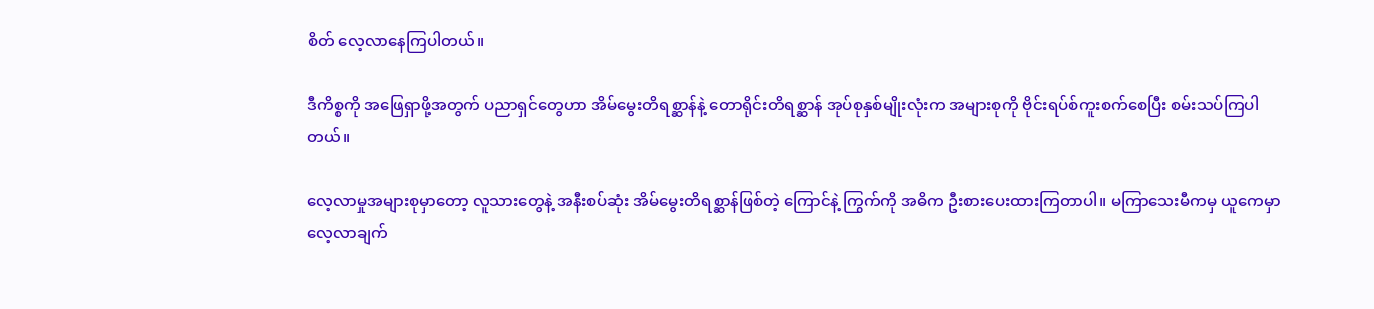စိတ် လေ့လာနေကြပါတယ်။

ဒီကိစ္စကို အဖြေရှာဖို့အတွက် ပညာရှင်တွေဟာ အိမ်မွေးတိရစ္ဆာန်နဲ့ တောရိုင်းတိရစ္ဆာန် အုပ်စုနှစ်မျိုးလုံးက အများစုကို ဗိုင်းရပ်စ်ကူးစက်စေပြီး စမ်းသပ်ကြပါတယ်။

လေ့လာမှုအများစုမှာတော့ လူသားတွေနဲ့ အနီးစပ်ဆုံး အိမ်မွေးတိရစ္ဆာန်ဖြစ်တဲ့ ကြောင်နဲ့ ကြွက်ကို အဓိက ဦးစားပေးထားကြတာပါ။ မကြာသေးမီကမှ ယူကေမှာ လေ့လာချက်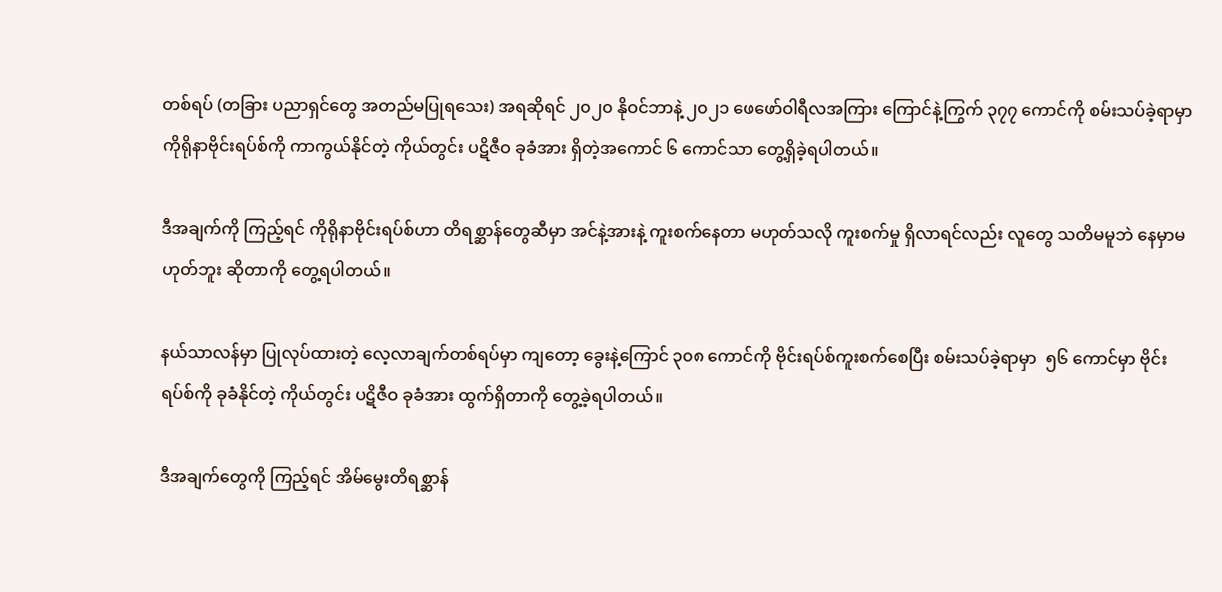တစ်ရပ် (တခြား ပညာရှင်တွေ အတည်မပြုရသေး) အရဆိုရင် ၂၀၂၀ နိုဝင်ဘာနဲ့ ၂၀၂၁ ဖေဖော်ဝါရီလအကြား ကြောင်နဲ့ကြွက် ၃၇၇ ကောင်ကို စမ်းသပ်ခဲ့ရာမှာ ကိုရိုနာဗိုင်းရပ်စ်ကို ကာကွယ်နိုင်တဲ့ ကိုယ်တွင်း ပဋိဇီဝ ခုခံအား ရှိတဲ့အကောင် ၆ ကောင်သာ တွေ့ရှိခဲ့ရပါတယ်။

ဒီအချက်ကို ကြည့်ရင် ကိုရိုနာဗိုင်းရပ်စ်ဟာ တိရစ္ဆာန်တွေဆီမှာ အင်နဲ့အားနဲ့ ကူးစက်နေတာ မဟုတ်သလို ကူးစက်မှု ရှိလာရင်လည်း လူတွေ သတိမမူဘဲ နေမှာမဟုတ်ဘူး ဆိုတာကို တွေ့ရပါတယ်။

နယ်သာလန်မှာ ပြုလုပ်ထားတဲ့ လေ့လာချက်တစ်ရပ်မှာ ကျတော့ ခွေးနဲ့ကြောင် ၃၀၈ ကောင်ကို ဗိုင်းရပ်စ်ကူးစက်စေပြီး စမ်းသပ်ခဲ့ရာမှာ  ၅၆ ကောင်မှာ ဗိုင်းရပ်စ်ကို ခုခံနိုင်တဲ့ ကိုယ်တွင်း ပဋိဇီဝ ခုခံအား ထွက်ရှိတာကို တွေ့ခဲ့ရပါတယ်။

ဒီအချက်တွေကို ကြည့်ရင် အိမ်မွေးတိရစ္ဆာန်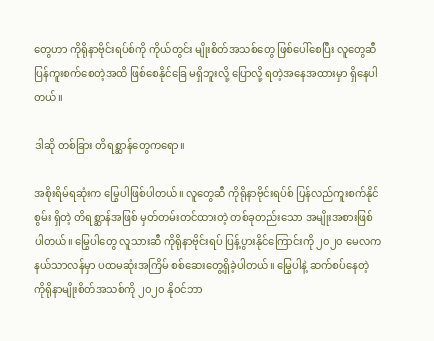တွေဟာ ကိုရိုနာဗိုင်းရပ်စ်ကို ကိုယ်တွင်း မျိုးစိတ်အသစ်တွေ ဖြစ်ပေါ်စေပြီး လူတွေဆီ ပြန်ကူးစက်စေတဲ့အထိ ဖြစ်စေနိုင်ခြေ မရှိဘူးလို့ ပြောလို့ ရတဲ့အနေအထားမှာ ရှိနေပါတယ်။

ဒါဆို တစ်ခြား တိရစ္ဆာန်တွေကရော။

အစိုးရိမ်ရဆုံးက မြွေပါဖြစ်ပါတယ်။ လူတွေဆီ ကိုရိုနာဗိုင်းရပ်စ် ပြန်လည်ကူးစက်နိုင်စွမ်း ရှိတဲ့ တိရစ္ဆာန်အဖြစ် မှတ်တမ်းတင်ထားတဲ့ တစ်ခုတည်းသော အမျိုးအစားဖြစ်ပါတယ်။ မြွေပါတွေ လူသားဆီ ကိုရိုနာဗိုင်းရပ် ပြန့်ပွားနိုင်ကြောင်းကို ၂၀၂၀ မေလက နယ်သာလန်မှာ ပထမဆုံးအကြိမ် စစ်ဆေးတွေ့ရှိခဲ့ပါတယ်။ မြွေပါနဲ့ ဆက်စပ်နေတဲ့ ကိုရိုနာမျိုးစိတ်အသစ်ကို ၂၀၂၀ နိုဝင်ဘာ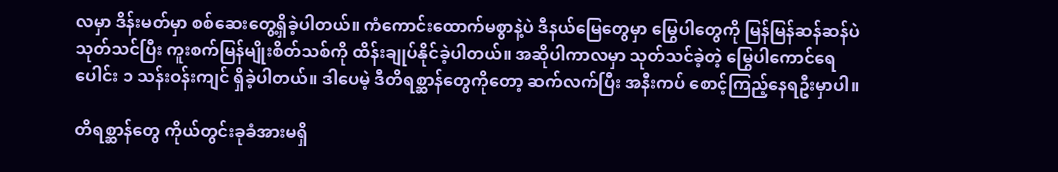လမှာ ဒိန်းမတ်မှာ စစ်ဆေးတွေ့ရှိခဲ့ပါတယ်။ ကံကောင်းထောက်မစွာနဲ့ပဲ ဒီနယ်မြေတွေမှာ မြွေပါတွေကို မြန်မြန်ဆန်ဆန်ပဲ သုတ်သင်ပြီး ကူးစက်မြန်မျိုးစိတ်သစ်ကို ထိန်းချုပ်နိုင်ခဲ့ပါတယ်။ အဆိုပါကာလမှာ သုတ်သင်ခဲ့တဲ့ မြွေပါကောင်ရေပေါင်း ၁ သန်းဝန်းကျင် ရှိခဲ့ပါတယ်။ ဒါပေမဲ့ ဒီတိရစ္ဆာန်တွေကိုတော့ ဆက်လက်ပြီး အနီးကပ် စောင့်ကြည့်နေရဦးမှာပါ။

တိရစ္ဆာန်တွေ ကိုယ်တွင်းခုခံအားမရှိ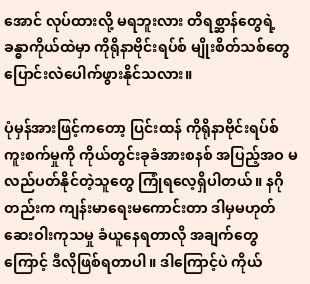အောင် လုပ်ထားလို့ မရဘူးလား တိရစ္ဆာန်တွေရဲ့ ခန္ဓာကိုယ်ထဲမှာ ကိုရိုနာဗိုင်းရပ်စ် မျိုးစိတ်သစ်တွေ ပြောင်းလဲပေါက်ဖွားနိုင်သလား။

ပုံမှန်အားဖြင့်ကတော့ ပြင်းထန် ကိုရိုနာဗိုင်းရပ်စ် ကူးစက်မှုကို ကိုယ်တွင်းခုခံအားစနစ် အပြည့်အဝ မလည်ပတ်နိုင်တဲ့သူတွေ ကြုံရလေ့ရှိပါတယ်။ နဂိုတည်းက ကျန်းမာရေးမကောင်းတာ ဒါမှမဟုတ် ဆေးဝါးကုသမှု ခံယူနေရတာလို အချက်တွေကြောင့် ဒီလိုဖြစ်ရတာပါ။ ဒါကြောင့်ပဲ ကိုယ်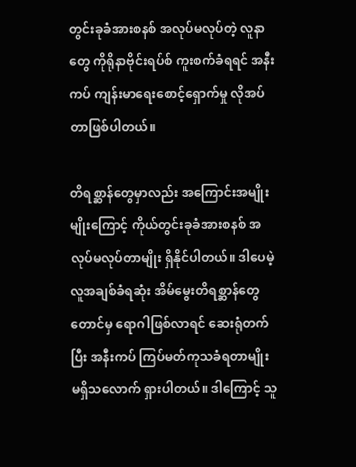တွင်းခုခံအားစနစ် အလုပ်မလုပ်တဲ့ လူနာတွေ ကိုရိုနာဗိုင်းရပ်စ် ကူးစက်ခံရရင် အနီးကပ် ကျန်းမာရေးစောင့်ရှောက်မှု လိုအပ်တာဖြစ်ပါတယ်။

တိရစ္ဆာန်တွေမှာလည်း အကြောင်းအမျိုးမျိုးကြောင့် ကိုယ်တွင်းခုခံအားစနစ် အလုပ်မလုပ်တာမျိုး ရှိနိုင်ပါတယ်။ ဒါပေမဲ့ လူအချစ်ခံရဆုံး အိမ်မွေးတိရစ္ဆာန်တွေတောင်မှ ရောဂါဖြစ်လာရင် ဆေးရုံတက်ပြီး အနီးကပ် ကြပ်မတ်ကုသခံရတာမျိုး မရှိသလောက် ရှားပါတယ်။ ဒါကြောင့် သူ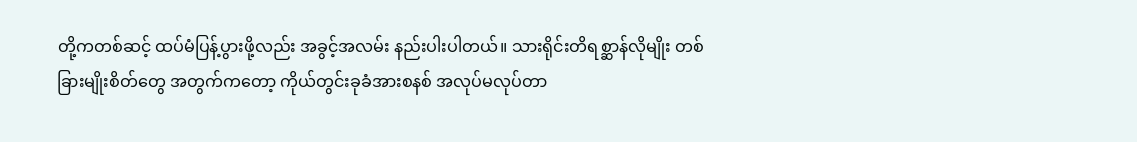တို့ကတစ်ဆင့် ထပ်မံပြန့်ပွားဖို့လည်း အခွင့်အလမ်း နည်းပါးပါတယ်။ သားရိုင်းတိရစ္ဆာန်လိုမျိုး တစ်ခြားမျိုးစိတ်တွေ အတွက်ကတော့ ကိုယ်တွင်းခုခံအားစနစ် အလုပ်မလုပ်တာ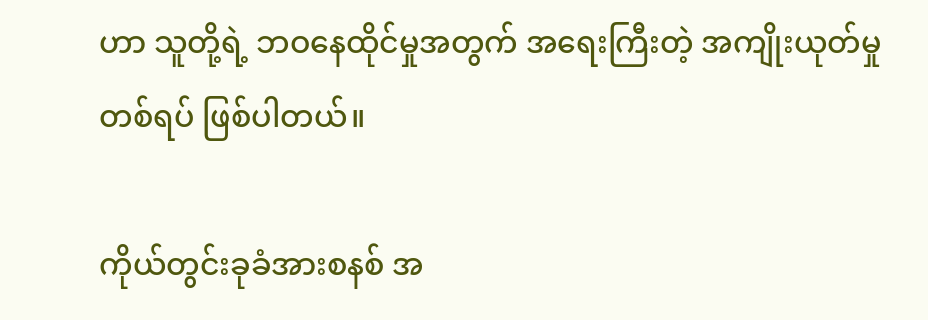ဟာ သူတို့ရဲ့ ဘဝနေထိုင်မှုအတွက် အရေးကြီးတဲ့ အကျိုးယုတ်မှုတစ်ရပ် ဖြစ်ပါတယ်။

ကိုယ်တွင်းခုခံအားစနစ် အ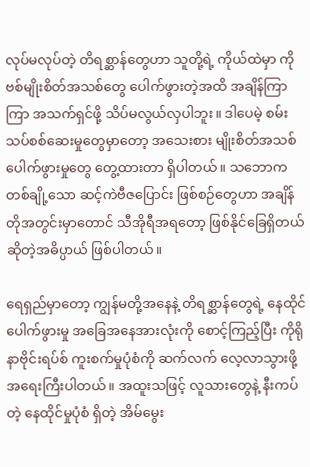လုပ်မလုပ်တဲ့ တိရစ္ဆာန်တွေဟာ သူတို့ရဲ့ ကိုယ်ထဲမှာ ကိုဗစ်မျိုးစိတ်အသစ်တွေ ပေါက်ဖွားတဲ့အထိ အချိန်ကြာကြာ အသက်ရှင်ဖို့ သိပ်မလွယ်လှပါဘူး။ ဒါပေမဲ့ စမ်းသပ်စစ်ဆေးမှုတွေမှာတော့ အသေးစား မျိုးစိတ်အသစ် ပေါက်ဖွားမှုတွေ တွေ့ထားတာ ရှိပါတယ်။ သဘောက တစ်ချို့သော ဆင့်ကဲဗီဇပြောင်း ဖြစ်စဉ်တွေဟာ အချိန်တိုအတွင်းမှာတောင် သီအိုရီအရတော့ ဖြစ်နိုင်ခြေရှိတယ် ဆိုတဲ့အဓိပ္ပာယ် ဖြစ်ပါတယ်။

ရေရှည်မှာတော့ ကျွန်မတို့အနေနဲ့ တိရစ္ဆာန်တွေရဲ့ နေထိုင်ပေါက်ဖွားမှု အခြေအနေအားလုံးကို စောင့်ကြည့်ပြီး ကိုရိုနာဗိုင်းရပ်စ် ကူးစက်မှုပုံစံကို ဆက်လက် လေ့လာသွားဖို့ အရေးကြီးပါတယ်။ အထူးသဖြင့် လူသားတွေနဲ့ နီးကပ်တဲ့ နေထိုင်မှုပုံစံ ရှိတဲ့ အိမ်မွေး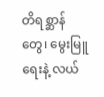တိရစ္ဆာန်တွေ၊ မွေးမြူရေးနဲ့ လယ်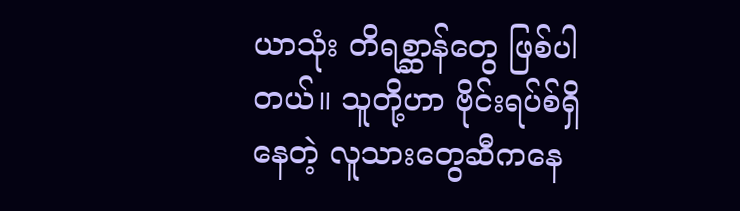ယာသုံး တိရစ္ဆာန်တွေ ဖြစ်ပါတယ်။ သူတို့ဟာ ဗိုင်းရပ်စ်ရှိနေတဲ့ လူသားတွေဆီကနေ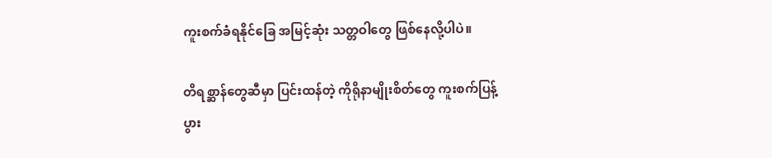ကူးစက်ခံရနိုင်ခြေ အမြင့်ဆုံး သတ္တဝါတွေ ဖြစ်နေလို့ပါပဲ။

တိရစ္ဆာန်တွေဆီမှာ ပြင်းထန်တဲ့ ကိုရိုနာမျိုးစိတ်တွေ ကူးစက်ပြန့်ပွား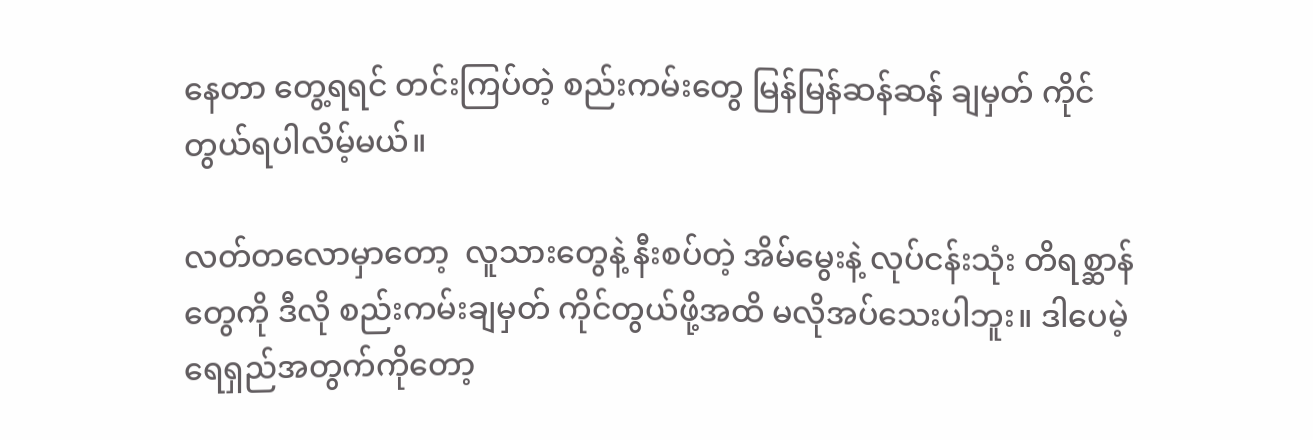နေတာ တွေ့ရရင် တင်းကြပ်တဲ့ စည်းကမ်းတွေ မြန်မြန်ဆန်ဆန် ချမှတ် ကိုင်တွယ်ရပါလိမ့်မယ်။

လတ်တလောမှာတော့  လူသားတွေနဲ့ နီးစပ်တဲ့ အိမ်မွေးနဲ့ လုပ်ငန်းသုံး တိရစ္ဆာန်တွေကို ဒီလို စည်းကမ်းချမှတ် ကိုင်တွယ်ဖို့အထိ မလိုအပ်သေးပါဘူး။ ဒါပေမဲ့ ရေရှည်အတွက်ကိုတော့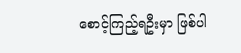စောင့်ကြည့်ရဦးမှာ ဖြစ်ပါ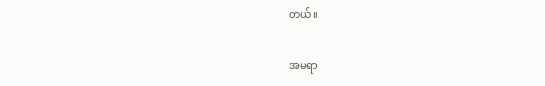တယ်။

အမရာ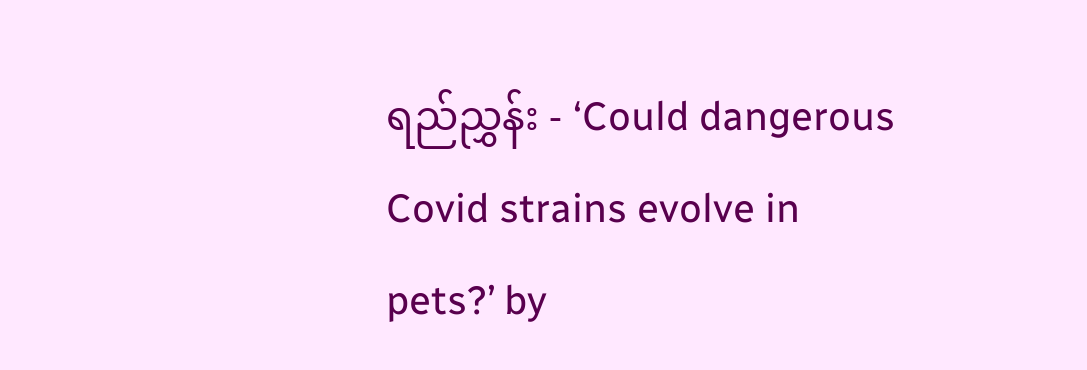ရည်ညွှန်း - ‘Could dangerous Covid strains evolve in pets?’ by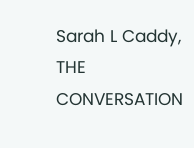Sarah L Caddy, THE CONVERSATION